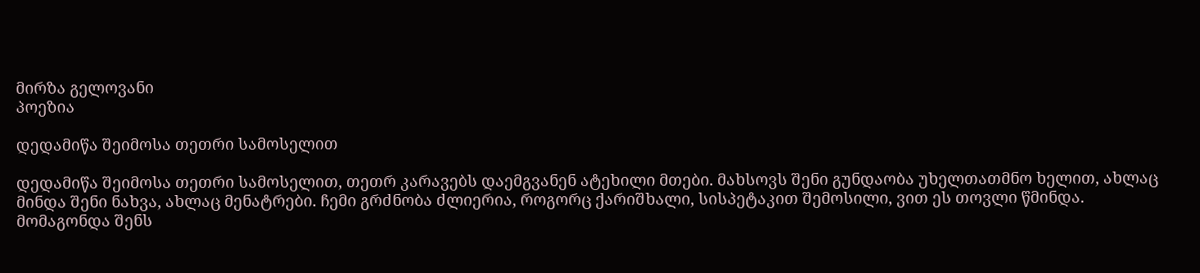მირზა გელოვანი
პოეზია

დედამიწა შეიმოსა თეთრი სამოსელით

დედამიწა შეიმოსა თეთრი სამოსელით, თეთრ კარავებს დაემგვანენ ატეხილი მთები. მახსოვს შენი გუნდაობა უხელთათმნო ხელით, ახლაც მინდა შენი ნახვა, ახლაც მენატრები. ჩემი გრძნობა ძლიერია, როგორც ქარიშხალი, სისპეტაკით შემოსილი, ვით ეს თოვლი წმინდა. მომაგონდა შენს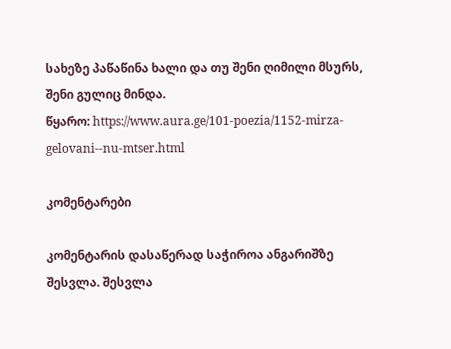სახეზე პაწაწინა ხალი და თუ შენი ღიმილი მსურს, შენი გულიც მინდა.
წყარო: https://www.aura.ge/101-poezia/1152-mirza-gelovani--nu-mtser.html

კომენტარები

კომენტარის დასაწერად საჭიროა ანგარიშზე შესვლა. შესვლა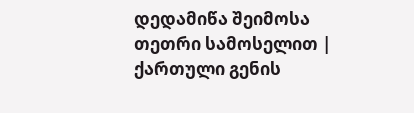დედამიწა შეიმოსა თეთრი სამოსელით | ქართული გენის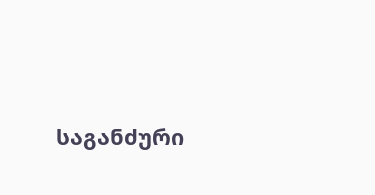საგანძური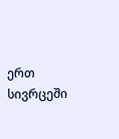ერთ სივრცეში